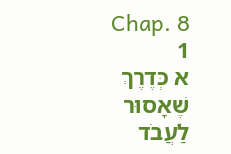Chap. 8
1
א כְּדֶרֶךְ שֶׁאָסוּר לַעֲבֹד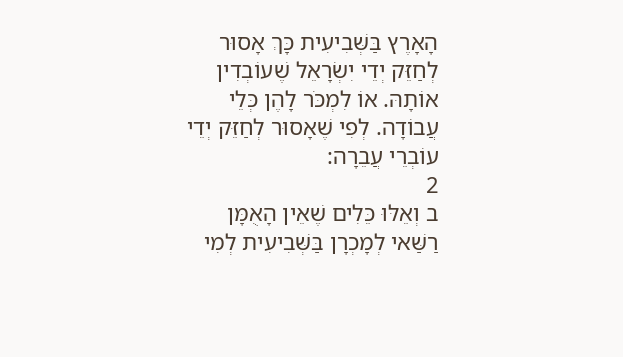הָאָרֶץ בַּשְּׁבִיעִית כָּךְ אָסוּר לְחַזֵּק יְדֵי יִשְׂרָאֵל שֶׁעוֹבְדִין אוֹתָהּ. אוֹ לִמְכֹּר לָהֶן כְּלֵי עֲבוֹדָה. לְפִי שֶׁאָסוּר לְחַזֵּק יְדֵי עוֹבְרֵי עֲבֵרָה:
2
ב וְאֵלּוּ כֵּלִים שֶׁאֵין הָאֻמָּן רַשַּׁאי לְמָכְרָן בַּשְּׁבִיעִית לְמִי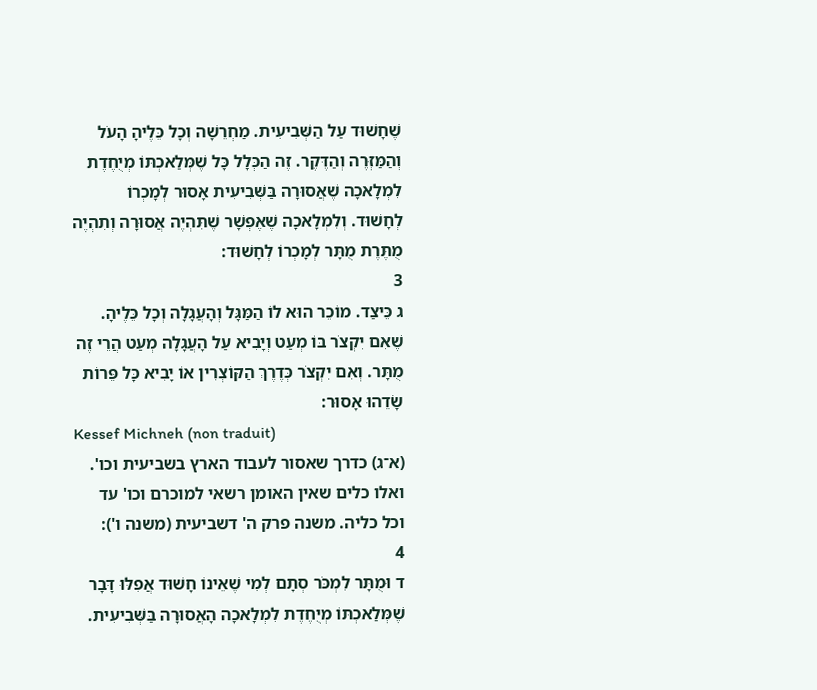שֶׁחָשׁוּד עַל הַשְּׁבִיעִית. מַחְרֵשָׁה וְכָל כֵּלֶיהָ הָעֹל וְהַמַּזְּרֶה וְהַדֶּקֶר. זֶה הַכְּלָל כָּל שֶׁמְּלַאכְתּוֹ מְיֻחֶדֶת לִמְלָאכָה שֶׁאֲסוּרָה בַּשְּׁבִיעִית אָסוּר לְמָכְרוֹ לְחָשׁוּד. וְלִמְלָאכָה שֶׁאֶפְשָׁר שֶׁתִּהְיֶה אֲסוּרָה וְתִהְיֶה מֻתֶּרֶת מֻתָּר לְמָכְרוֹ לְחָשׁוּד:
3
ג כֵּיצַד. מוֹכֵר הוּא לוֹ הַמַּגָּל וְהָעֲגָלָה וְכָל כֵּלֶיהָ. שֶׁאִם יִקְצֹר בּוֹ מְעַט וְיָבִיא עַל הָעֲגָלָה מְעַט הֲרֵי זֶה מֻתָּר. וְאִם יִקְצֹר כְּדֶרֶךְ הַקּוֹצְרִין אוֹ יָבִיא כָּל פֵּרוֹת שָׂדֵהוּ אָסוּר:
Kessef Michneh (non traduit)
(א־ג) כדרך שאסור לעבוד הארץ בשביעית וכו'. ואלו כלים שאין האומן רשאי למוכרם וכו' עד וכל כליה. משנה פרק ה' דשביעית (משנה ו'):
4
ד וּמֻתָּר לִמְכֹּר סְתָם לְמִי שֶׁאֵינוֹ חָשׁוּד אֲפִלּוּ דָּבָר שֶׁמְּלַאכְתּוֹ מְיֻחֶדֶת לִמְלָאכָה הָאֲסוּרָה בַּשְּׁבִיעִית.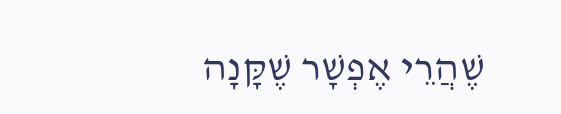שֶׁהֲרֵי אֶפְשָׁר שֶׁקָּנָה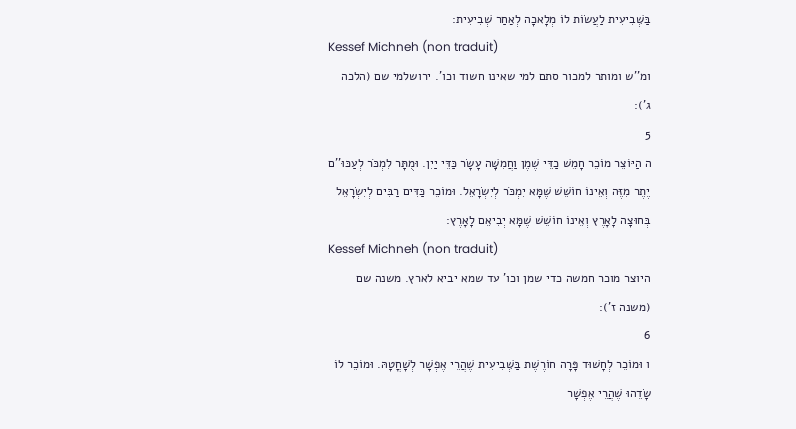בַּשְּׁבִיעִית לַעֲשׂוֹת לוֹ מְלָאכָה לְאַחַר שְׁבִיעִית:
Kessef Michneh (non traduit)
ומ''ש ומותר למכור סתם למי שאינו חשוד וכו'. ירושלמי שם (הלכה ג'):
5
ה הַיּוֹצֵר מוֹכֵר חָמֵשׁ כַדֵּי שֶׁמֶן וַחֲמִשָּׁה עָשָׂר כַּדֵּי יַיִן. וּמֻתָּר לִמְכֹּר לְעַכּוּ''ם יֶתֶר מִזֶּה וְאֵינוֹ חוֹשֵׁשׁ שֶׁמָּא יִמְכֹּר לְיִשְׂרָאֵל. וּמוֹכֵר כַּדִּים רַבִּים לְיִשְׂרָאֵל בְּחוּצָה לָאָרֶץ וְאֵינוֹ חוֹשֵׁשׁ שֶׁמָּא יְבִיאֵם לָאָרֶץ:
Kessef Michneh (non traduit)
היוצר מוכר חמשה כדי שמן וכו' עד שמא יביא לארץ. משנה שם (משנה ז'):
6
ו וּמוֹכֵר לְחָשׁוּד פָּרָה חוֹרֶשֶׁת בַּשְּׁבִיעִית שֶׁהֲרֵי אֶפְשָׁר לְשָׁחֳטָהּ. וּמוֹכֵר לוֹ שָׂדֵהוּ שֶׁהֲרֵי אֶפְשָׁר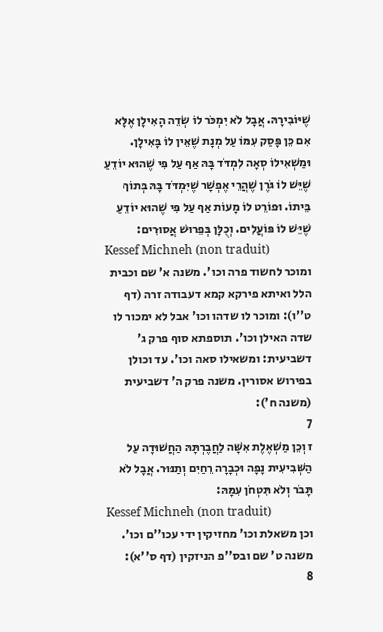שֶׁיּוֹבִירָהּ. אֲבָל לֹא יִמְכֹּר לוֹ שְׂדֵה הָאִילָן אֶלָּא אִם כֵּן פָּסַק עִמּוֹ עַל מְנָת שֶׁאֵין לוֹ בָּאִילָן. וּמַשְׁאִילוֹ סְאָה לִמְדֹּד בָּהּ אַף עַל פִּי שֶׁהוּא יוֹדֵעַ שֶׁיֵּשׁ לוֹ גֹּרֶן שֶׁהֲרֵי אֶפְשָׁר שֶׁיִּמְדֹּד בָּהּ בְּתוֹךְ בֵּיתוֹ. וּפוֹרֵט לוֹ מָעוֹת אַף עַל פִּי שֶׁהוּא יוֹדֵעַ שֶׁיֵּשׁ לוֹ פּוֹעֲלִים. וְכֻלָּן בְּפֵרוּשׁ אֲסוּרִים:
Kessef Michneh (non traduit)
ומוכר לחשוד פרה וכו'. משנה א' שם וכבית הלל ואיתא פירקא קמא דעבודה זרה (דף ט''ו): ומוכר לו שדהו וכו' אבל לא ימכור לו שדה האילן וכו'. תוספתא סוף פרק ג' דשביעית: ומשאילו סאה וכו'. עד וכולן בפירוש אסורין. משנה פרק ה' דשביעית (משנה ח'):
7
ז וְכֵן מַשְׁאֶלֶת אִשָּׁה לַחֲבֶרְתָּהּ הַחֲשׁוּדָה עַל הַשְּׁבִיעִית נָפָה וּכְבָרָה רֵחַיִם וְתַנּוּר. אֲבָל לֹא תָּבֹר וְלֹא תִּטְחֹן עִמָּהּ:
Kessef Michneh (non traduit)
וכן משאלת וכו' מחזיקין ידי עכו''ם וכו'. משנה ט' שם ובס''פ הניזקין (דף ס''א):
8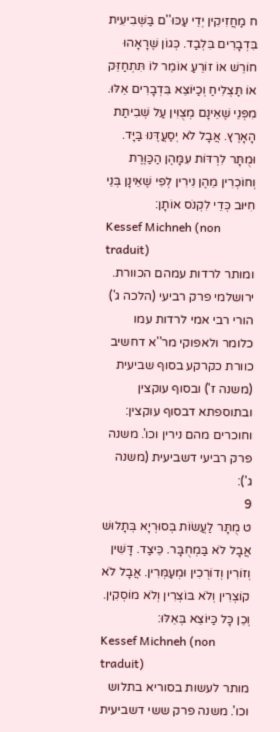ח מַחֲזִיקִין יְדֵי עַכּוּ''ם בַּשְּׁבִיעִית בִּדְבָרִים בִּלְבַד. כְּגוֹן שֶׁרָאָהוּ חוֹרֵשׁ אוֹ זוֹרֵעַ אוֹמֵר לוֹ תִּתְחַזֵּק אוֹ תַּצְלִיחַ וְכַיּוֹצֵא בִּדְבָרִים אֵלּוּ. מִפְּנֵי שֶׁאֵינָם מְצֻוִּין עַל שְׁבִיתַת הָאָרֶץ. אֲבָל לֹא יְסַעֲדֶּנוּ בַּיָּד. וּמֻתָּר לִרְדּוֹת עִמָּהֶן הַכַּוֶּרֶת וְחוֹכְרִין מֵהֶן נִירִין לְפִי שֶׁאֵינָן בְּנֵי חִיּוּב כְּדֵי לִקְנֹס אוֹתָן:
Kessef Michneh (non traduit)
ומותר לרדות עמהם הכוורת. ירושלמי פרק רביעי (הלכה ג') הורי רבי אמי לרדות עמו כלומר ולאפוקי מר''א דחשיב כוורת כקרקע בסוף שביעית (משנה ז') ובסוף עוקצין ובתוספתא דבסוף עוקצין: וחוכרים מהם נירין וכו'. משנה פרק רביעי דשביעית (משנה ג'):
9
ט מֻתָּר לַעֲשׂוֹת בְּסוּרְיָא בְּתָלוּשׁ אֲבָל לֹא בַּמְחֻבָּר. כֵּיצַד. דָּשִׁין וְזוֹרִין וְדוֹרְכִין וּמְעַמְּרִין. אֲבָל לֹא קוֹצְרִין וְלֹא בּוֹצְרִין וְלֹא מוֹסְקִין. וְכֵן כָּל כַּיּוֹצֵא בְּאֵלּוּ:
Kessef Michneh (non traduit)
מותר לעשות בסוריא בתלוש וכו'. משנה פרק ששי דשביעית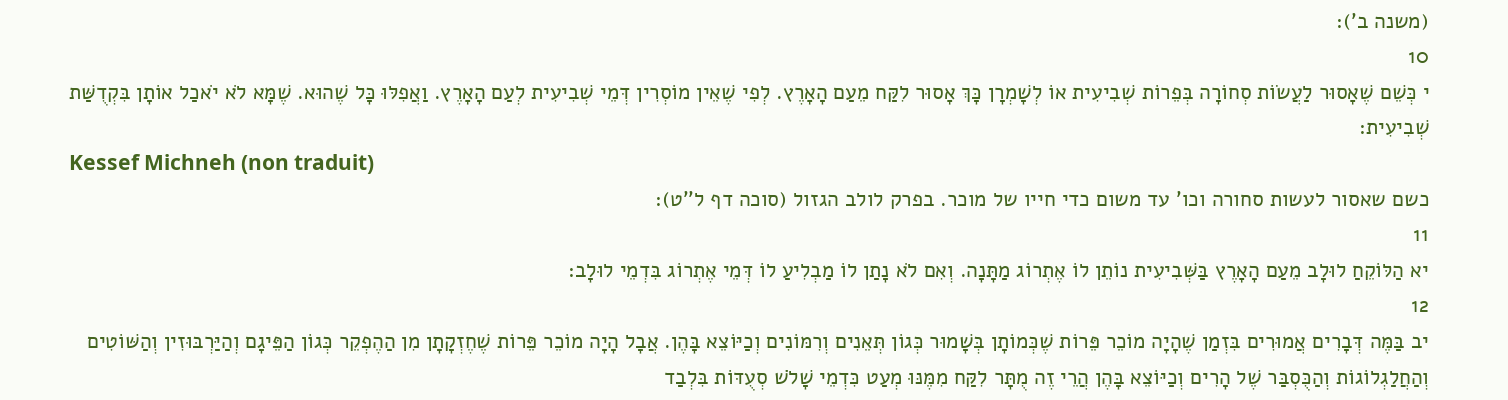(משנה ב'):
10
י כְּשֵׁם שֶׁאָסוּר לַעֲשׂוֹת סְחוֹרָה בְּפֵרוֹת שְׁבִיעִית אוֹ לְשָׁמְרָן כָּךְ אָסוּר לִקַּח מֵעַם הָאָרֶץ. לְפִי שֶׁאֵין מוֹסְרִין דְּמֵי שְׁבִיעִית לְעַם הָאָרֶץ. וַאֲפִלּוּ כָּל שֶׁהוּא. שֶׁמָּא לֹא יֹאכַל אוֹתָן בִּקְדֻשַּׁת שְׁבִיעִית:
Kessef Michneh (non traduit)
כשם שאסור לעשות סחורה וכו' עד משום כדי חייו של מוכר. בפרק לולב הגזול (סוכה דף ל''ט):
11
יא הַלּוֹקֵחַ לוּלָב מֵעַם הָאָרֶץ בַּשְּׁבִיעִית נוֹתֵן לוֹ אֶתְרוֹג מַתָּנָה. וְאִם לֹא נָתַן לוֹ מַבְלִיעַ לוֹ דְּמֵי אֶתְרוֹג בִּדְמֵי לוּלָב:
12
יב בַּמֶּה דְּבָרִים אֲמוּרִים בִּזְמַן שֶׁהָיָה מוֹכֵר פֵּרוֹת שֶׁכְּמוֹתָן בְּשָׁמוּר כְּגוֹן תְּאֵנִים וְרִמּוֹנִים וְכַיּוֹצֵא בָּהֶן. אֲבָל הָיָה מוֹכֵר פֵּרוֹת שֶׁחֶזְקָתָן מִן הַהֶפְקֵר כְּגוֹן הַפֵּיגָם וְהַיַּרְבּוּזִין וְהַשּׁוֹטִים וְהַחֲלַגְלוֹגוֹת וְהַכֻּסְבַּר שֶׁל הָרִים וְכַיּוֹצֵא בָּהֶן הֲרֵי זֶה מֻתָּר לִקַּח מִמֶּנּוּ מְעַט כִּדְמֵי שָׁלֹשׁ סְעֻדּוֹת בִּלְבַד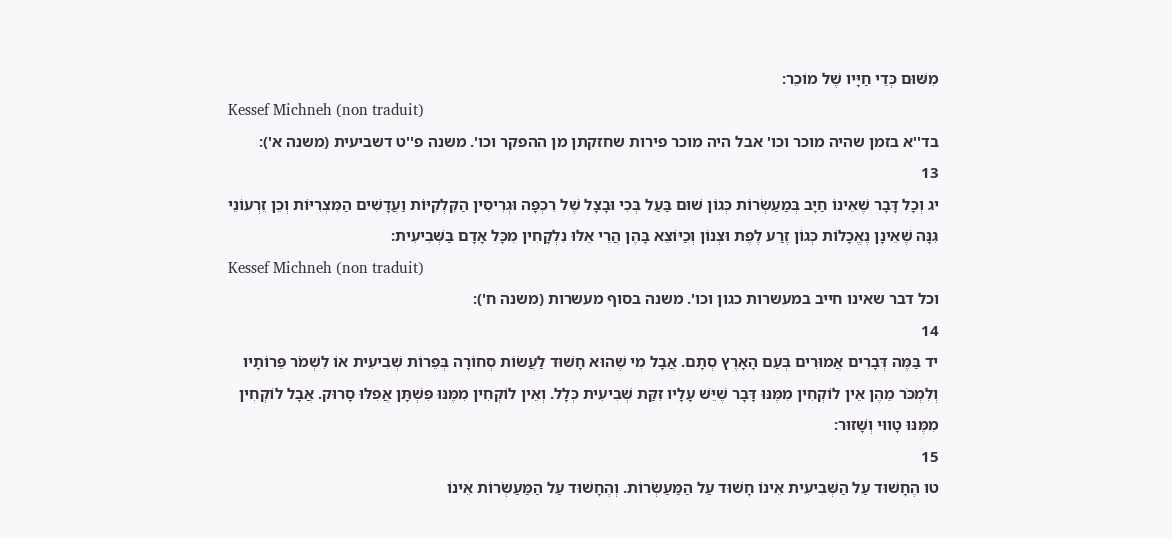מִשּׁוּם כְּדֵי חַיָּיו שֶׁל מוֹכֵר:
Kessef Michneh (non traduit)
בד''א בזמן שהיה מוכר וכו' אבל היה מוכר פירות שחזקתן מן ההפקר וכו'. משנה פ''ט דשביעית (משנה א'):
13
יג וְכָל דָּבָר שֶׁאֵינוֹ חַיָּב בְּמַעַשְׂרוֹת כְּגוֹן שׁוּם בַּעַל בְּכִי וּבָצָל שֶׁל רִכְפָּה וּגְרִיסִין הַקִּלְקִיּוֹת וַעֲדָשִׁים הַמִּצְרִיּוֹת וְכֵן זֵרְעוֹנֵי גִּנָּה שֶׁאֵינָן נֶאֱכָלוֹת כְּגוֹן זֶרַע לֶפֶת וּצְנוֹן וְכַיּוֹצֵא בָּהֶן הֲרֵי אֵלּוּ נִלְקָחִין מִכָּל אָדָם בַּשְּׁבִיעִית:
Kessef Michneh (non traduit)
וכל דבר שאינו חייב במעשרות כגון וכו'. משנה בסוף מעשרות (משנה ח'):
14
יד בַּמֶּה דְּבָרִים אֲמוּרִים בְּעַם הָאָרֶץ סְתָם. אֲבָל מִי שֶׁהוּא חָשׁוּד לַעֲשׂוֹת סְחוֹרָה בְּפֵרוֹת שְׁבִיעִית אוֹ לִשְׁמֹר פֵּרוֹתָיו וְלִמְכֹּר מֵהֶן אֵין לוֹקְחִין מִמֶּנּוּ דָּבָר שֶׁיֵּשׁ עָלָיו זִקַּת שְׁבִיעִית כְּלָל. וְאֵין לוֹקְחִין מִמֶּנּוּ פִּשְׁתָּן אֲפִלּוּ סָרוּק. אֲבָל לוֹקְחִין מִמֶּנּוּ טָווּי וְשָׁזוּר:
15
טו הֶחָשׁוּד עַל הַשְּׁבִיעִית אֵינוֹ חָשׁוּד עַל הַמַּעַשְׂרוֹת. וְהֶחָשׁוּד עַל הַמַּעַשְׂרוֹת אֵינוֹ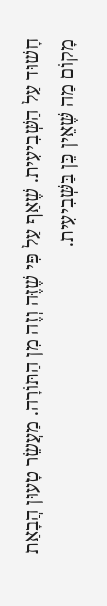חָשׁוּד עַל הַשְּׁבִיעִית. שֶׁאַף עַל פִּי שֶׁזֶּה וְזֶה מִן הַתּוֹרָה. מַעֲשֵׂר טָעוּן הֲבָאַת מָקוֹם מַה שֶּׁאֵין כֵּן בַּשְּׁבִיעִית.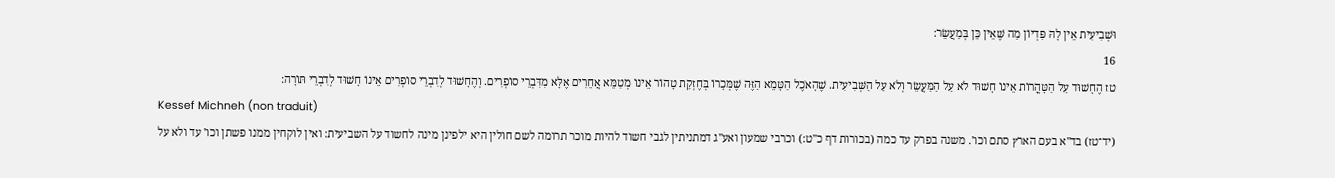וּשְׁבִיעִית אֵין לָהּ פִּדְיוֹן מַה שֶּׁאֵין כֵּן בְּמַעֲשֵׂר:
16
טז הֶחָשׁוּד עַל הַטָּהֳרוֹת אֵינוֹ חָשׁוּד לֹא עַל הַמַּעֲשֵׂר וְלֹא עַל הַשְּׁבִיעִית. שֶׁהָאֹכֶל הַטָּמֵא הַזֶּה שֶׁמְּכָרוֹ בְּחֶזְקַת טָהוֹר אֵינוֹ מְטַמֵּא אֲחֵרִים אֶלָּא מִדִּבְרֵי סוֹפְרִים. וְהֶחָשׁוּד לְדִבְרֵי סוֹפְרִים אֵינוֹ חָשׁוּד לְדִבְרֵי תּוֹרָה:
Kessef Michneh (non traduit)
(יד־טז) בד''א בעם הארץ סתם וכו'. משנה בפרק עד כמה (בכורות דף כ''ט:) וכרבי שמעון ואע''ג דמתניתין לגבי חשוד להיות מוכר תרומה לשם חולין היא ילפינן מינה לחשוד על השביעית: ואין לוקחין ממנו פשתן וכו' עד ולא על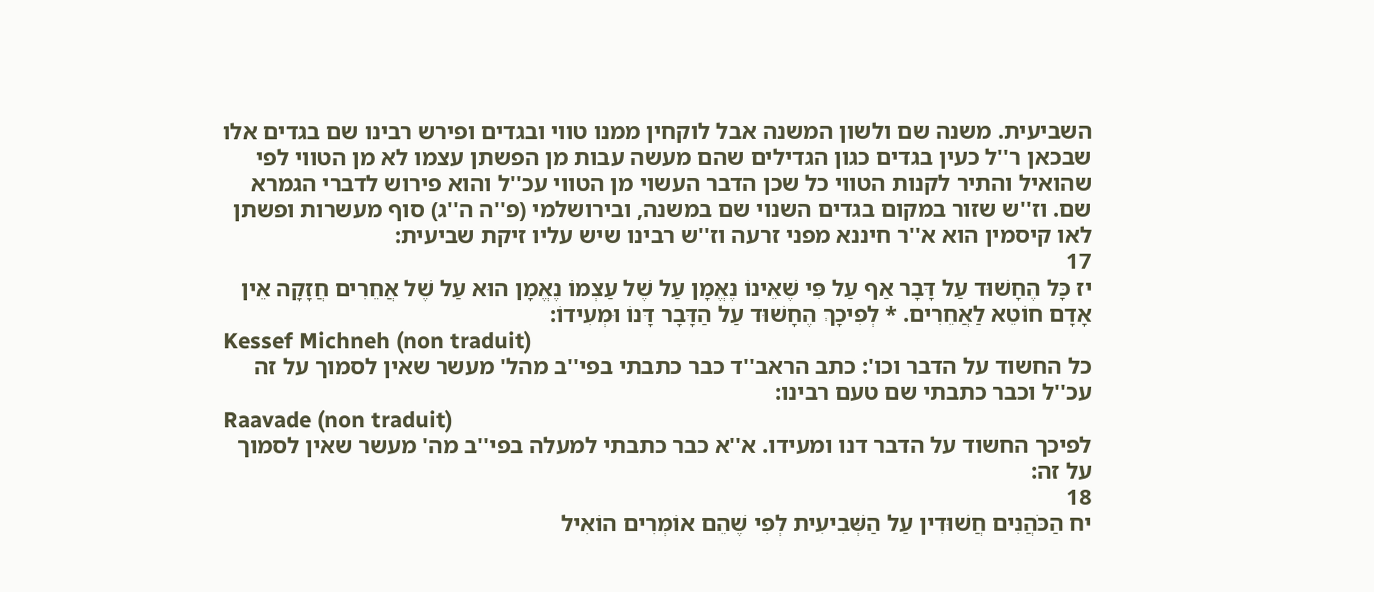השביעית. משנה שם ולשון המשנה אבל לוקחין ממנו טווי ובגדים ופירש רבינו שם בגדים אלו שבכאן ר''ל כעין בגדים כגון הגדילים שהם מעשה עבות מן הפשתן עצמו לא מן הטווי לפי שהואיל והתיר לקנות הטווי כל שכן הדבר העשוי מן הטווי עכ''ל והוא פירוש לדברי הגמרא שם. וז''ש שזור במקום בגדים השנוי שם במשנה, ובירושלמי (פ''ה ה''ג) סוף מעשרות ופשתן לאו קיסמין הוא א''ר חיננא מפני זרעה וז''ש רבינו שיש עליו זיקת שביעית:
17
יז כָּל הֶחָשׁוּד עַל דָּבָר אַף עַל פִּי שֶׁאֵינוֹ נֶאֱמָן עַל שֶׁל עַצְמוֹ נֶאֱמָן הוּא עַל שֶׁל אֲחֵרִים חֲזָקָה אֵין אָדָם חוֹטֵא לַאֲחֵרִים. * לְפִיכָךְ הֶחָשׁוּד עַל הַדָּבָר דָּנוֹ וּמְעִידוֹ:
Kessef Michneh (non traduit)
כל החשוד על הדבר וכו': כתב הראב''ד כבר כתבתי בפי''ב מהל' מעשר שאין לסמוך על זה עכ''ל וכבר כתבתי שם טעם רבינו:
Raavade (non traduit)
לפיכך החשוד על הדבר דנו ומעידו. א''א כבר כתבתי למעלה בפי''ב מה' מעשר שאין לסמוך על זה:
18
יח הַכֹּהֲנִים חֲשׁוּדִין עַל הַשְּׁבִיעִית לְפִי שֶׁהֵם אוֹמְרִים הוֹאִיל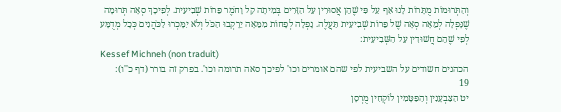וְהַתְּרוּמוֹת מֻתָּרוֹת לָנוּ אַף עַל פִּי שֶׁהֵן אֲסוּרִין עַל הַזָּרִים בְּמִיתָה קַל וָחֹמֶר פֵּרוֹת שְׁבִיעִית. לְפִיכָךְ סְאָה תְּרוּמָה שֶׁנָּפְלָה לְמֵאָה סְאָה שֶׁל פֵּרוֹת שְׁבִיעִית תַּעֲלֶה. נָפְלָה לְפָחוֹת מִמֵּאָה יֵרָקְבוּ הַכֹּל וְלֹא יִמָּכְרוּ לַכֹּהֲנִים כְּכָל מְדֻמָּע לְפִי שֶׁהֵם חֲשׁוּדִין עַל הַשְּׁבִיעִית:
Kessef Michneh (non traduit)
הכהנים חשודים על השביעית לפי שהם אומרים וכו' לפיכך סאה תרומה וכו'. בפרק זה בורר (דף כ''ו):
19
יט הַצַּבְעָנִין וְהַפַּטָּמִין לוֹקְחִין מֻרְסָן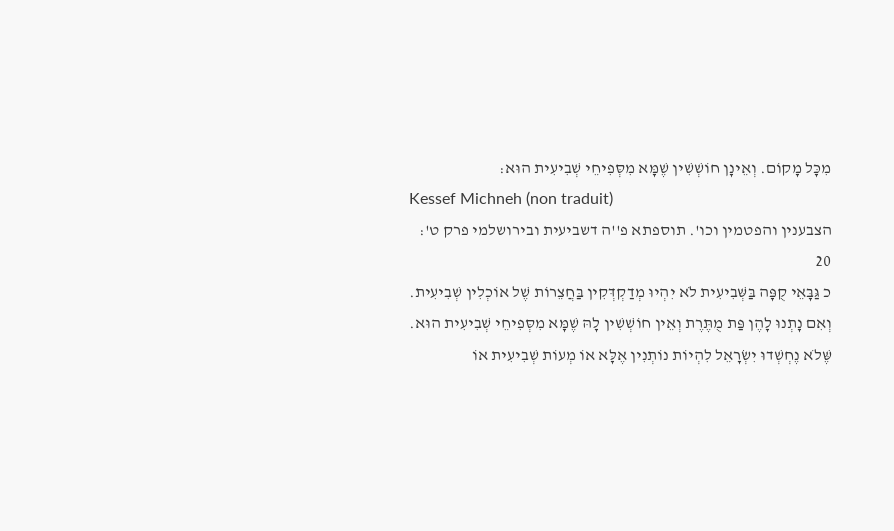מִכָּל מָקוֹם. וְאֵינָן חוֹשְׁשִׁין שֶׁמָּא מִסְּפִיחֵי שְׁבִיעִית הוּא:
Kessef Michneh (non traduit)
הצבענין והפטמין וכו'. תוספתא פ''ה דשביעית ובירושלמי פרק ט':
20
כ גַּבָּאֵי קֻפָּה בַּשְּׁבִיעִית לֹא יִהְיוּ מְדַקְדְּקִין בַּחֲצֵרוֹת שֶׁל אוֹכְלִין שְׁבִיעִית. וְאִם נָתְנוּ לָהֶן פַּת מֻתֶּרֶת וְאֵין חוֹשְׁשִׁין לָהּ שֶׁמָּא מִסְּפִיחֵי שְׁבִיעִית הוּא. שֶּׁלֹא נֶחְשְׁדוּ יִשְׂרָאֵל לִהְיוֹת נוֹתְנִין אֶלָּא אוֹ מְעוֹת שְׁבִיעִית אוֹ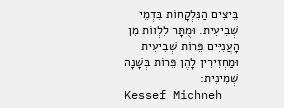בֵּיצִים הַנִּלְקָחוֹת בִּדְמֵי שְׁבִיעִית. וּמֻתָּר לִלְווֹת מִן הָעֲנִיִּים פֵּרוֹת שְׁבִיעִית וּמַחְזִירִין לָהֶן פֵּרוֹת בְּשָׁנָה שְׁמִינִית:
Kessef Michneh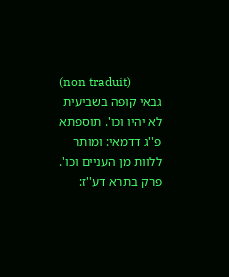(non traduit)
גבאי קופה בשביעית לא יהיו וכו'. תוספתא פ''ג דדמאי: ומותר ללוות מן העניים וכו'. פרק בתרא דע''ז: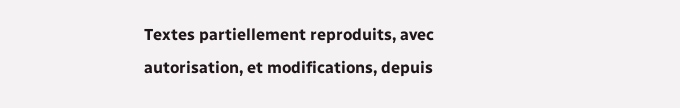Textes partiellement reproduits, avec autorisation, et modifications, depuis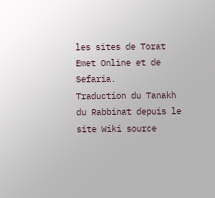les sites de Torat Emet Online et de Sefaria.
Traduction du Tanakh du Rabbinat depuis le site Wiki source